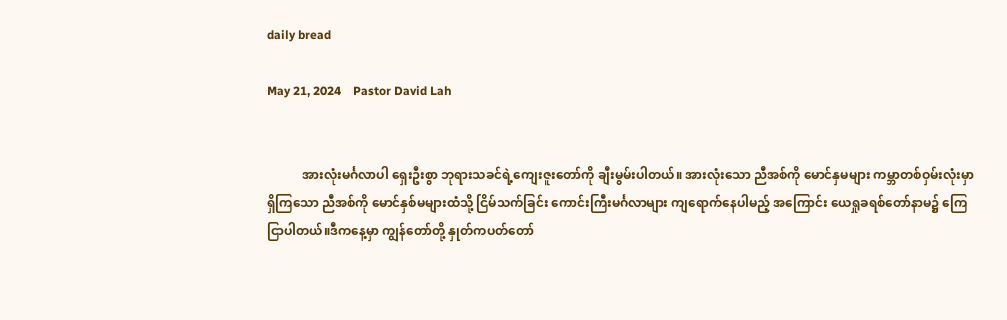daily bread

May 21, 2024    Pastor David Lah


           အားလုံးမင်္ဂလာပါ ရှေးဦးစွာ ဘုရားသခင်ရဲ့ကျေးဇူးတော်ကို ချီးမွမ်းပါတယ်။ အားလုံးသော ညီအစ်ကို မောင်နှမများ ကမ္ဘာတစ်ဝှမ်းလုံးမှာ ရှိကြသော ညီအစ်ကို မောင်နှစ်မများထံသို့ ငြိမ်သက်ခြင်း ကောင်းကြီးမင်္ဂလာများ ကျရောက်နေပါမည့် အကြောင်း ယေရှုခရစ်တော်နာမ၌ ကြေငြာပါတယ်။ဒီကနေ့မှာ ကျွန်တော်တို့ နှုတ်ကပတ်တော်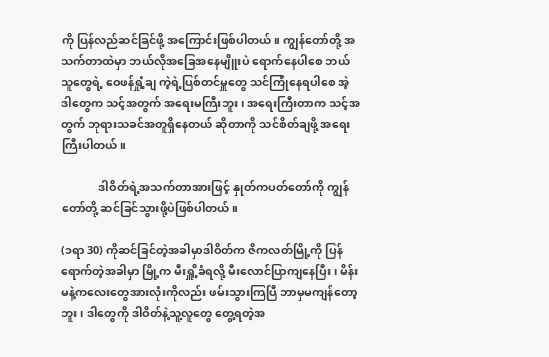ကို ပြန်လည်ဆင်ခြင်ဖို့ အ‌ကြောင်းဖြစ်ပါတယ်။ ကျွန်တော်တို့ အသက်တာထဲမှာ ဘယ်လိုအခြေအနေမျိူးပဲ ရောက်နေပါစေ ဘယ်သူတွေရဲ့ ဝေဖန်ရှုံ့ချ ကဲ့ရဲ့ပြစ်တင်မှူတွေ သင်ကြုံနေရပါစေ အဲ့ဒါတွေက သင့်အတွက် အရေးမကြီးဘူး ၊ အရေးကြီးတာက သင့်အတွက် ဘုရားသခင်အတူရှိနေတယ် ဆိုတာကို သင်စိတ်ချဖို့ အရေးကြီးပါတယ်။

             ဒါဝိတ်ရဲ့အသက်တာအားဖြင့် နှုတ်ကပတ်တော်ကို ကျွန်တော်တို့ ဆင်ခြင်သွားဖို့ပဲဖြစ်ပါတယ်။

(၁ရာ 30) ကိုဆင်ခြင်တဲ့အခါမှာဒါဝိတ်က ဇိကလတ်မြို့ကို ပြန်ရောက်တဲ့အခါမှာ မြို့က မီးရှိူ့ခံရလို့ မီးလောင်ပြာကျနေပြီး ၊ မိန်းမနဲ့ကလေးတွေအားလုံးကိုလည်း ဖမ်းသွားကြပြီ ဘာမှမကျန်တော့ဘူး၊ ဒါတွေကို ဒါဝိတ်နဲ့သူ့လူတွေ တွေ့ရတဲ့အ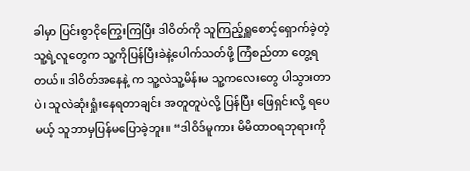ခါမှာ ပြင်းစွာငိုကြွေးကြပြီး ဒါဝိတ်ကို သူကြည့်ရှူစောင့်ရှောက်ခဲ့တဲ့ သူ့ရဲ့လူတွေက သူ့ကိုပြန်ပြီးခဲနဲ့ပေါက်သတ်ဖို့ ကြံစည်တာ တွေ့ရတယ်။ ဒါဝိတ်အနေနဲ့ က သူ့လဲသူ့မိန်းမ သူ့ကလေးတွေ ပါသွားတာပဲ၊ သူလဲဆုံးရှုံးနေရတာချင်း အတူတူပဲလို့ ပြန်ပြီး ဖြေရှင်းလို့ ရပေမယ့် သူဘာမှပြန်မပြောခဲ့ဘူး။ “ဒါဝိဒ်မူကား မိမိထာဝရဘုရားကို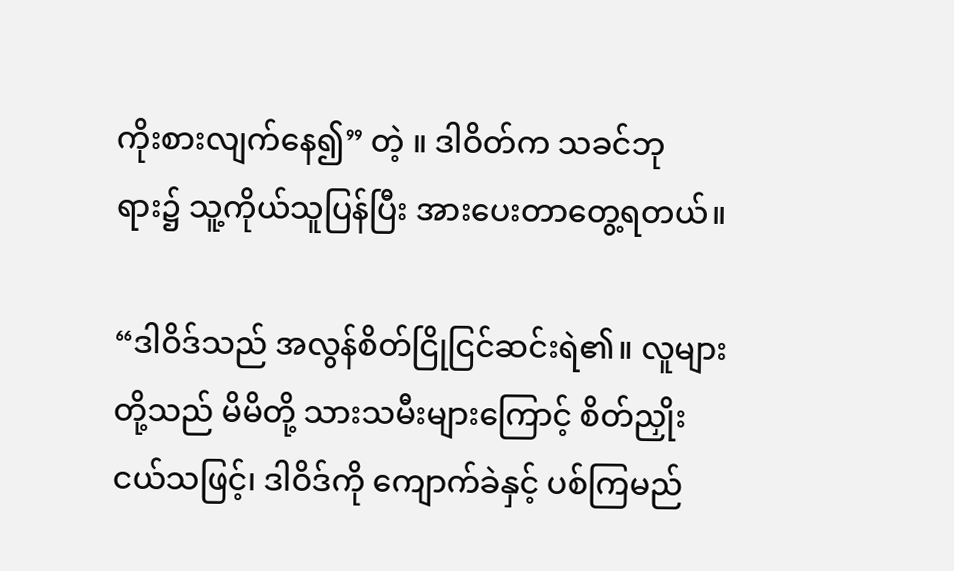ကိုးစားလျက်နေ၍” တဲ့ ။ ဒါဝိတ်က သခင်ဘုရား၌ သူ့ကိုယ်သူပြန်ပြီး အားပေးတာတွေ့ရတယ်။

“ဒါဝိဒ်သည် အလွန်စိတ်ငြိုငြင်ဆင်းရဲ၏။ လူများတို့သည် မိမိတို့ သားသမီးများကြောင့် စိတ်ညှိုးငယ်သဖြင့်၊ ဒါဝိဒ်ကို ကျောက်ခဲနှင့် ပစ်ကြမည်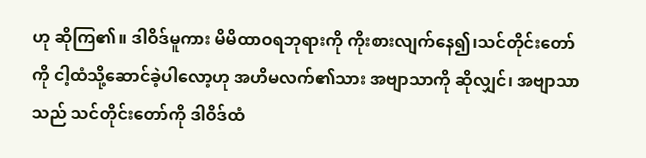ဟု ဆိုကြ၏။ ဒါဝိဒ်မူကား မိမိထာဝရဘုရားကို ကိုးစားလျက်နေ၍၊သင်တိုင်းတော်ကို ငါ့ထံသို့ဆောင်ခဲ့ပါလော့ဟု အဟိမလက်၏သား အဗျာသာကို ဆိုလျှင်၊ အဗျာသာသည် သင်တိုင်းတော်ကို ဒါဝိဒ်ထံ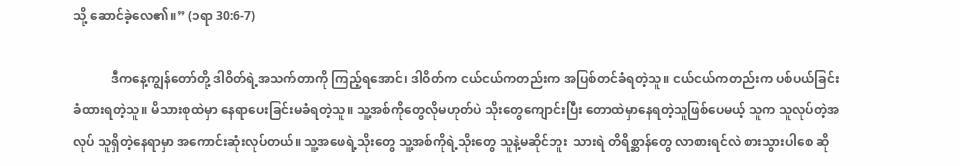သို့ ဆောင်ခဲ့လေ၏။” (၁ရာ 30:6-7)

            ဒီကနေ့ကျွန်တော်တို့ ဒါဝိတ်ရဲ့အသက်တာကို ကြည့်ရအောင်၊ ဒါဝိတ်က ငယ်ငယ်ကတည်းက အပြစ်တင်ခံရတဲ့သူ။ ငယ်ငယ်ကတည်းက ပစ်ပယ်ခြင်းခံထားရတဲ့သူ။ မိသားစုထဲမှာ နေရာပေးခြင်းမခံရတဲ့သူ။ သူ့အစ်ကိုတွေလိုမဟုတ်ပဲ သိုးတွေကျောင်းပြီး တောထဲမှာနေရတဲ့သူဖြစ်ပေမယ့် သူက သူလုပ်တဲ့အလုပ် သူရှိတဲ့နေရာမှာ အကောင်းဆုံးလုပ်တယ်။ သူ့အဖေရဲ့သိုးတွေ သူ့အစ်ကိုရဲ့သိုးတွေ သူနဲ့မဆိုင်ဘူး  သားရဲ တိရိစ္ဆာန်တွေ လာစားရင်လဲ စားသွားပါစေ ဆို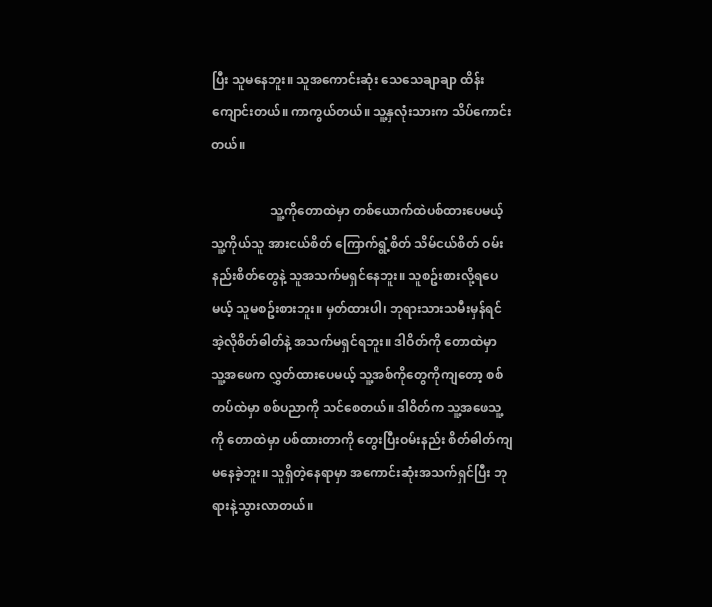ပြီး သူမနေဘူး။ သူအကောင်းဆုံး သေသေချာချာ ထိန်းကျောင်းတယ်။ ကာကွယ်တယ်။ သူ့နှလုံးသားက သိပ်ကောင်းတယ်။

                   သူ့ကိုတောထဲမှာ တစ်ယောက်ထဲပစ်ထားပေမယ့် သူ့ကိုယ်သူ အားငယ်စိတ် ကြောက်ရွံ့စိတ် သိမ်ငယ်စိတ် ဝမ်းနည်းစိတ်တွေနဲ့ သူအသက်မရှင်နေဘူး။ သူစဥ်းစားလို့ရပေမယ့် သူမစဥ်းစားဘူး။ မှတ်ထားပါ၊ ဘုရားသားသမီးမှန်ရင် အဲ့လိုစိတ်ဓါတ်နဲ့ အသက်မရှင်ရဘူး။ ဒါဝိတ်ကို တောထဲမှာ သူ့အဖေက လွှတ်ထားပေမယ့် သူ့အစ်ကိုတွေကိုကျတော့ စစ်တပ်ထဲမှာ စစ်ပညာကို သင်စေတယ်။ ဒါဝိတ်က သူ့အဖေသူ့ကို တောထဲမှာ ပစ်ထားတာကို တွေးပြီးဝမ်းနည်း စိတ်ဓါတ်ကျမနေခဲ့ဘူး။ သူရှိတဲ့နေရာမှာ အကောင်းဆုံးအသက်ရှင်ပြီး ဘုရားနဲ့သွားလာတယ်။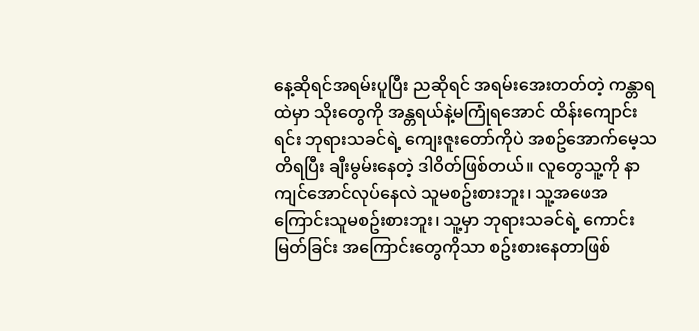နေ့ဆိုရင်အရမ်းပူပြီး ညဆိုရင် အရမ်းအေးတတ်တဲ့ ကန္တာရထဲမှာ သိုးတွေကို အန္တရယ်နဲ့မကြုံရအောင် ထိန်းကျောင်းရင်း ဘုရားသခင်ရဲ့ ကျေးဇူးတော်ကိုပဲ အစဥ်အောက်မေ့သတိရပြီး ချီးမွမ်းနေတဲ့ ဒါဝိတ်ဖြစ်တယ်။ လူတွေသူ့ကို နာကျင်အောင်လုပ်နေလဲ သူမစဥ်းစားဘူး၊ သူ့အဖေအကြောင်းသူမစဥ်းစားဘူး၊ သူ့မှာ ဘုရားသခင်ရဲ့ ကောင်းမြတ်ခြင်း အကြောင်းတွေကိုသာ စဥ်းစားနေတာဖြစ်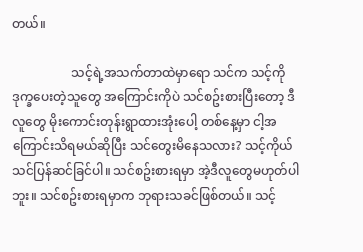တယ်။

                   သင့်ရဲ့အသက်တာထဲမှာရော သင်က သင့်ကိုဒုက္ခပေးတဲ့သူတွေ အကြောင်းကိုပဲ သင်စဥ်းစားပြီးတော့ ဒီလူတွေ မိုးကောင်းတုန်းရွာထားအုံးပေါ့ တစ်နေ့မှာ ငါ့အကြောင်းသိရမယ်ဆိုပြီး သင်တွေးမိနေသလား? သင့်ကိုယ်သင်ပြန်ဆင်ခြင်ပါ။ သင်စဥ်းစားရမှာ အဲ့ဒီလူတွေမဟုတ်ပါဘူး။ သင်စဥ်းစားရမှာက ဘုရားသခင်ဖြစ်တယ်။ သင့်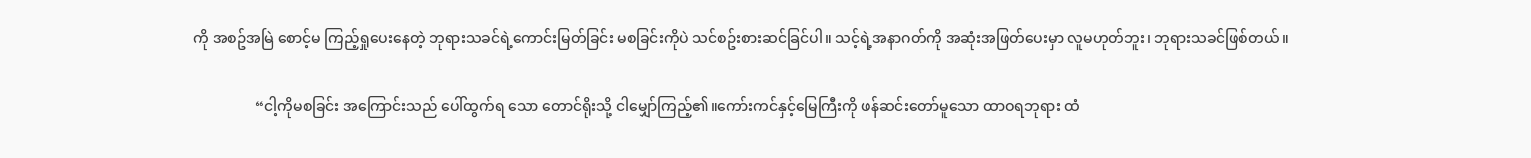ကို အစဥ်အမြဲ စောင့်မ ကြည့်ရှုပေးနေတဲ့ ဘုရားသခင်ရဲ့ကောင်းမြတ်ခြင်း မစခြင်းကိုပဲ သင်စဥ်းစားဆင်ခြင်ပါ။ သင့်ရဲ့အနာဂတ်ကို အဆုံးအဖြတ်ပေးမှာ လူမဟုတ်ဘူး၊ ဘုရားသခင်ဖြစ်တယ်။

                 “ငါ့ကိုမစခြင်း အကြောင်းသည် ပေါ်ထွက်ရ သော တောင်ရိုးသို့ ငါမျှော်ကြည့်၏။ကော်းကင်နှင့်မြေကြီးကို ဖန်ဆင်းတော်မူသော ထာဝရဘုရား ထံ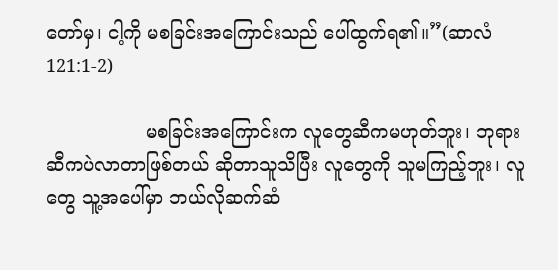တော်မှ၊ ငါ့ကို မစခြင်းအကြောင်းသည် ပေါ်ထွက်ရ၏။”(ဆာလံ121:1-2)

                 မစခြင်းအကြောင်းက လူတွေဆီကမဟုတ်ဘူး၊ ဘုရားဆီကပဲလာတာဖြစ်တယ် ဆိုတာသူသိပြီး လူတွေကို သူမကြည့်ဘူး၊ လူတွေ သူ့အပေါ်မှာ ဘယ်လိုဆက်ဆံ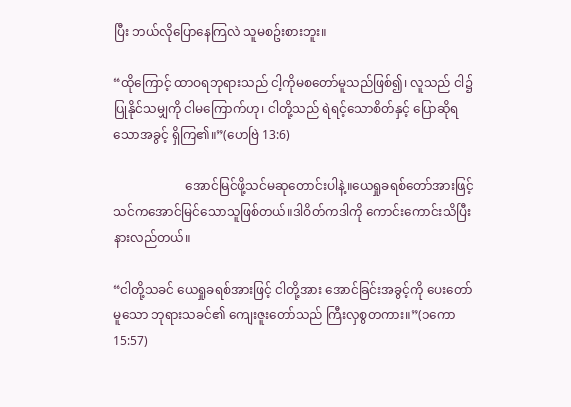ပြီး ဘယ်လိုပြောနေကြလဲ သူမစဥ်းစားဘူး။

“ထိုကြောင့် ထာဝရဘုရားသည် ငါ့ကိုမစတော်မူသည်ဖြစ်၍၊ လူသည် ငါ၌ပြုနိုင်သမျှကို ငါမကြောက်ဟု၊ ငါတို့သည် ရဲရင့်သောစိတ်နှင့် ပြောဆိုရသောအခွင့် ရှိကြ၏။”(ဟေဗြဲ 13:6)

                       အောင်မြင်ဖို့သင်မဆုတောင်းပါနဲ့။ယေရှုခရစ်တော်အားဖြင့် သင်ကအောင်မြင်သောသူဖြစ်တယ်။ဒါဝိတ်ကဒါကို ကောင်းကောင်းသိပြီးနားလည်တယ်။

“ငါတို့သခင် ယေရှုခရစ်အားဖြင့် ငါတို့အား အောင်ခြင်းအခွင့်ကို ပေးတော်မူသော ဘုရားသခင်၏ ကျေးဇူးတော်သည် ကြီးလှစွတကား။”(၁ကော15:57)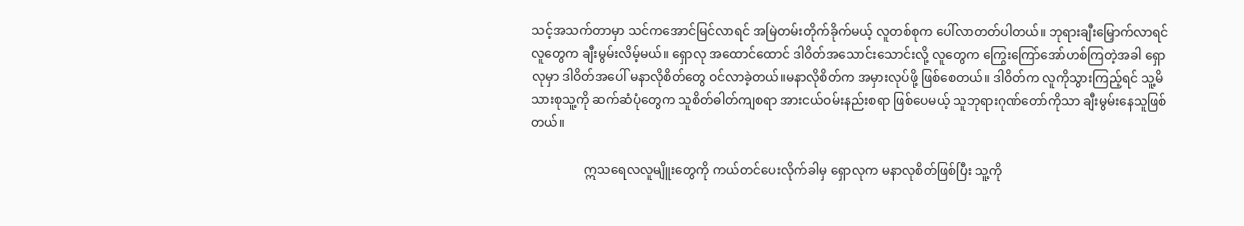သင့်အသက်တာမှာ သင်က‌အောင်မြင်လာရင် အမြဲတမ်းတိုက်ခိုက်မယ့် လူတစ်စုက ပေါ်လာတတ်ပါတယ်။ ဘုရားချီးမြှောက်လာရင် လူတွေက ချီးမွမ်းလိမ့်မယ်။ ရှောလု အထောင်ထောင် ဒါဝိတ်အသောင်းသောင်းလို့ လူတွေက ကြွေးကြော်အော်ဟစ်ကြတဲ့အခါ ရှောလုမှာ ဒါဝိတ်အပေါ် မနာလိုစိတ်‌တွေ ဝင်လာခဲ့တယ်။မနာလိုစိတ်က အမှားလုပ်ဖို့ ဖြစ်စေတယ်။ ဒါဝိတ်က လူကိုသွားကြည့်ရင် သူ့မိသားစုသူ့ကို ဆက်ဆံပုံတွေက သူစိတ်ဓါတ်ကျစရာ အားငယ်ဝမ်းနည်းစရာ ဖြစ်ပေမယ့် သူဘုရားဂုဏ်တော်ကိုသာ ချီးမွမ်းနေသူဖြစ်တယ်။

                 ဣသရေလလူမျိူးတွေကို ကယ်တင်ပေးလိုက်ခါမှ ရှောလုက မနာလုစိတ်ဖြစ်ပြီး သူ့ကို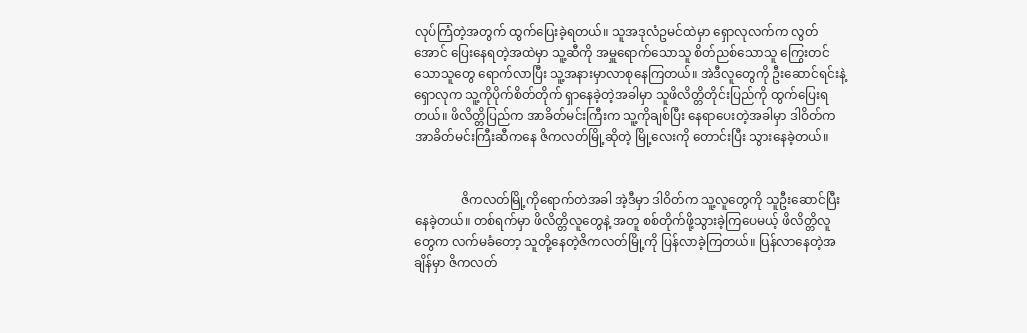လုပ်ကြံတဲ့အတွက် ထွက်ပြေးခဲ့ရတယ်။ သူအဒုလံဥမင်ထဲမှာ ရှောလုလက်က လွတ်အောင် ပြေးနေရတဲ့အထဲမှာ သူ့ဆီကို အမှူရောက်သောသူ စိတ်ညစ်သောသူ ကြွေးတင်သောသူတွေ ရောက်လာပြီး သူ့အနားမှာလာစုနေကြတယ်။ အဲဒီလူတွေကို ဦးဆောင်ရင်းနဲ့ ရှောလုက သူ့ကိုပိုက်စိတ်တိုက် ရှာနေခဲ့တဲ့အခါမှာ သူဖိလိတ္တိတိုင်းပြည်ကို ထွက်ပြေးရတယ်။ ဖိလိတ္တိပြည်က အာခိတ်မင်းကြီးက သူ့ကိုချစ်ပြီး နေရာပေးတဲ့အခါမှာ ဒါဝိတ်က အာခိတ်မင်းကြီးဆီကနေ ဇိကလတ်မြို့ဆိုတဲ့ မြို့လေးကို တောင်းပြီး သွားနေခဲ့တယ်။


               ဇိကလတ်မြို့ကိုရောက်တဲအခါ အဲ့ဒီမှာ ဒါဝိတ်က သူ့လူတွေကို သူဦးဆောင်ပြီးနေခဲ့တယ်။ တစ်ရက်မှာ ဖိလိတ္တိလူတွေနဲ့ အတူ စစ်တိုက်ဖို့သွားခဲ့ကြပေမယ့် ဖိလိတ္တိလူတွေက လက်မခံတော့ သူတို့နေတဲ့ဇိကလတ်မြို့ကို ပြန်လာခဲ့ကြတယ်။ ပြန်လာနေတဲ့အချိန်မှာ ဇိကလတ်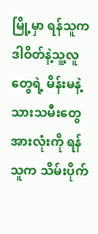မြို့မှာ ရန်သူက ဒါဝိတ်နဲ့သူ့လူတွေရဲ့ မိန်းမနဲ့သားသမီးတွေအားလုံးကို ရန်သူက သိမ်းပိုက်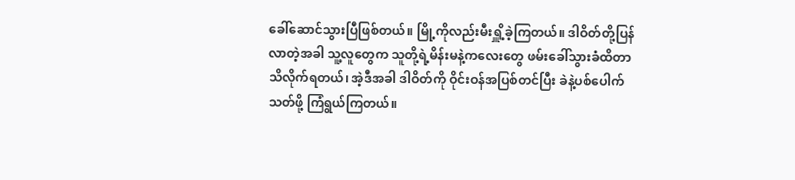ခေါ်ဆောင်သွားပြီဖြစ်တယ်။ မြို့ကိုလည်းမီးရှိူ့ခဲ့ကြတယ်။ ဒါဝိတ်တို့ပြန်လာတဲ့အခါ သူ့လူတွေက သူတို့ရဲ့မိန်းမနဲ့ကလေးတွေ ဖမ်းခေါ်သွားခံထိတာ သိလိုက်ရတယ်၊ အဲ့ဒီအခါ ဒါဝိတ်ကို ဝိုင်းဝန်အပြစ်တင်ပြီး ခဲနဲ့ပစ်ပေါက်သတ်ဖို့ ကြံရွယ်ကြတယ်။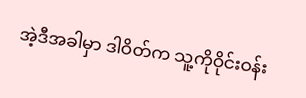အဲ့ဒီအခါမှာ ဒါဝိတ်က သူ့ကိုဝိုင်းဝန်း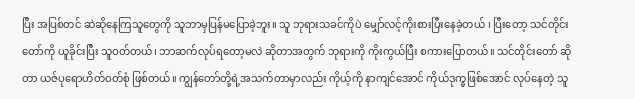ပြီး အပြစ်တင် ဆဲဆိုနေကြသူတွေကို သူဘာမှပြန်မပြောခဲ့ဘူး။ သူ ဘုရားသခင်ကိုပဲ မျှော်လင့်ကိုးစားပြီးနေခဲ့တယ် ၊ ပြီးတော့ သင်တိုင်းတော်ကို ယူခိုင်းပြီး သူဝတ်တယ်၊ ဘာဆက်လုပ်ရတော့မလဲ ဆိုတာအတွက် ဘုရားကို ကိုးကွယ်ပြီး စကားပြောတယ်။ သင်တိုင်းတော် ဆိုတာ ယဇ်ပုရောဟိတ်ဝတ်စုံ ဖြစ်တယ်။ ကျွန်တော်တို့ရဲ့အသက်တာမှာလည်း ကိုယ့်ကို နာကျင်အောင် ကိုယ်ဒုက္ခဖြစ်အောင် လုပ်နေတဲ့ သူ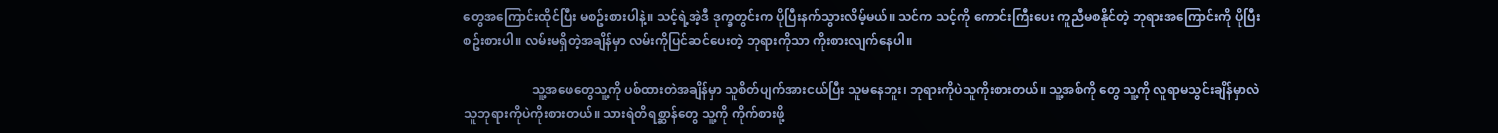တွေအကြောင်းထိုင်ပြီး မစဥ်းစားပါနဲ့။ သင့်ရဲ့အဲ့ဒီ ဒုက္ခတွင်းက ပိုပြီးနက်သွားလိမ့်မယ်။ သင်က သင့်ကို ကောင်းကြီးပေး ကူညီမစနိုင်တဲ့ ဘုရားအကြောင်းကို ပိုပြီးစဥ်းစားပါ။ လမ်းမရှိတဲ့အချိန်မှာ လမ်းကိုပြင်ဆင်ပေးတဲ့ ဘုရားကိုသာ ကိုးစားလျက်နေပါ။

                      သူ့အဖေတွေသူ့ကို ပစ်ထားတဲအချိန်မှာ သူစိတ်ပျက်အားငယ်ပြီး သူမနေဘူး၊ ဘုရားကိုပဲသူကိုးစားတယ်။ သူ့အစ်ကို တွေ သူ့ကို လူရာမသွင်းချိန်မှာလဲ သူဘုရားကိုပဲကိုးစားတယ်။ သားရဲတိရစ္ဆာန်တွေ သူ့ကို ကိုက်စားဖို့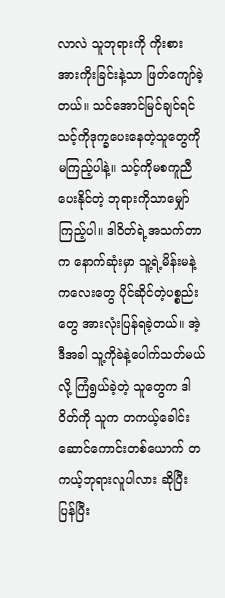လာလဲ သူဘုရားကို ကိုးစားအားကိုးခြင်းနဲ့သာ ဖြတ်ကျော်ခဲ့တယ်။ သင်အောင်မြင်ချင်ရင် သင့်ကိုဒုက္ခပေးနေတဲ့သူတွေကို မကြည့်ပါနဲ့။ သင့်ကိုမစကူညီပေးနိုင်တဲ့ ဘုရားကိုသာမျှော်ကြည့်ပါ။ ဒါဝိတ်ရဲ့အသက်တာက နောက်ဆုံးမှာ သူ့ရဲ့မိန်းမနဲ့ ကလေးတွေ ပိုင်ဆိုင်တဲ့ပစ္စည်းတွေ အားလုံးပြန်ရခဲ့တယ်။ အဲ့ဒီအခါ သူ့ကိုခဲနဲ့ပေါက်သတ်မယ်လို့ ကြံရွယ်ခဲ့တဲ့ သူတွေက ဒါဝိတ်ကို သူက တကယ့်ခေါင်းဆောင်ကောင်းတစ်ယောက် တကယ့်ဘုရားလူပါလား ဆိုပြီး ပြန်ပြီး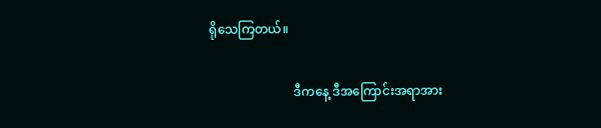ရိုသေကြတယ်။

                           ဒီကနေ့ ဒီအကြောင်းအရာအား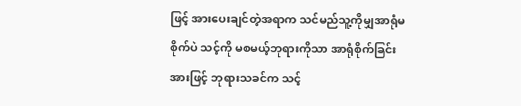ဖြင့် အားပေးချင်တဲ့အရာက သင်မည်သူ့ကိုမျှအာရုံမစိုက်ပဲ သင့်ကို မစမယ့်ဘုရားကိုသာ အာရုံစိုက်ခြင်းအားဖြင့် ဘုရားသခင်က သင့်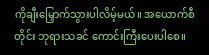ကိုချီးမြှောက်သွားပါလိမ့်မယ်။ အယောက်စီတိုင်း ဘုရားသခင် ကောင်းကြီးပေးပါစေ။